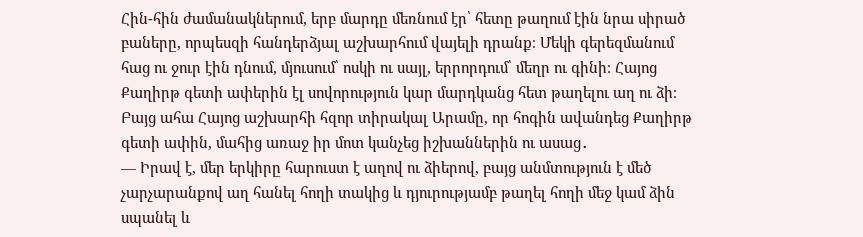Հին-հին ժամանակներում, երբ մարդը մեռնում էր՝ հետը թաղում էին նրա սիրած բաները, որպեսզի հանդերձյալ աշխարհում վայելի դրանք։ Մեկի գերեզմանում հաց ու ջուր էին դնում, մյուսում՝ ոսկի ու սայլ, երրորդում՝ մեղր ու գինի։ Հայոց Քաղիրթ գետի ափերին էլ սովորություն կար մարդկանց հետ թաղելու աղ ու ձի։
Բայց ահա Հայոց աշխարհի հզոր տիրակալ Արամը, որ հոգին ավանդեց Քաղիրթ գետի ափին, մահից առաջ իր մոտ կանչեց իշխաններին ու ասաց․
— Իրավ է, մեր երկիրը հարուստ է աղով ու ձիերով, բայց անմտություն է մեծ չարչարանքով աղ հանել հողի տակից և դյուրությամբ թաղել հողի մեջ կամ ձին սպանել և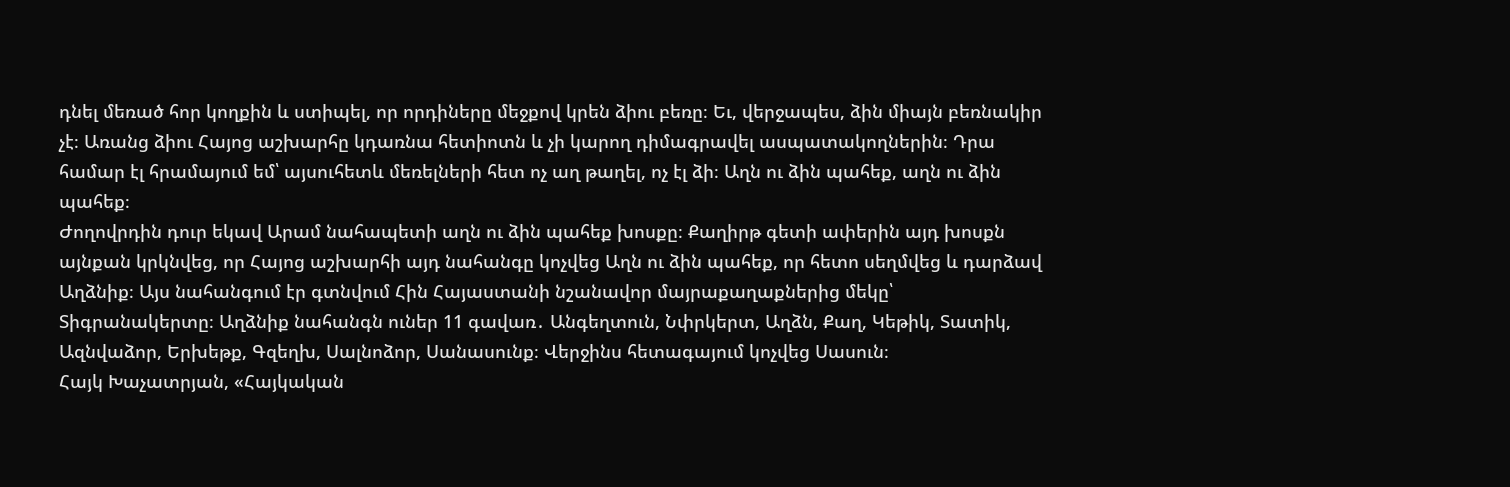դնել մեռած հոր կողքին և ստիպել, որ որդիները մեջքով կրեն ձիու բեռը։ Եւ, վերջապես, ձին միայն բեռնակիր չէ։ Առանց ձիու Հայոց աշխարհը կդառնա հետիոտն և չի կարող դիմագրավել ասպատակողներին։ Դրա համար էլ հրամայում եմ՝ այսուհետև մեռելների հետ ոչ աղ թաղել, ոչ էլ ձի։ Աղն ու ձին պահեք, աղն ու ձին պահեք։
Ժողովրդին դուր եկավ Արամ նահապետի աղն ու ձին պահեք խոսքը։ Քաղիրթ գետի ափերին այդ խոսքն այնքան կրկնվեց, որ Հայոց աշխարհի այդ նահանգը կոչվեց Աղն ու ձին պահեք, որ հետո սեղմվեց և դարձավ Աղձնիք։ Այս նահանգում էր գտնվում Հին Հայաստանի նշանավոր մայրաքաղաքներից մեկը՝ Տիգրանակերտը։ Աղձնիք նահանգն ուներ 11 գավառ․ Անգեղտուն, Նփրկերտ, Աղձն, Քաղ, Կեթիկ, Տատիկ, Ազնվաձոր, Երխեթք, Գզեղխ, Սալնոձոր, Սանասունք։ Վերջինս հետագայում կոչվեց Սասուն։
Հայկ Խաչատրյան, «Հայկական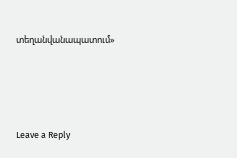տեղանվանապատում»




Leave a Reply